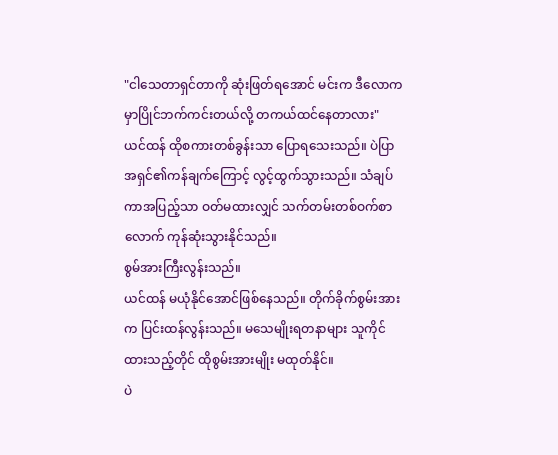"ငါသေတာရှင်တာကို ဆုံးဖြတ်ရအောင် မင်းက ဒီလောကမှာပြိုင်ဘက်ကင်းတယ်လို့ တကယ်ထင်နေတာလား"
ယင်ထန် ထိုစကားတစ်ခွန်းသာ ပြောရသေးသည်။ ပဲပြာအရှင်၏ကန်ချက်ကြောင့် လွင့်ထွက်သွားသည်။ သံချပ်ကာအပြည့်သာ ဝတ်မထားလျှင် သက်တမ်းတစ်ဝက်စာလောက် ကုန်ဆုံးသွားနိုင်သည်။
စွမ်အားကြီးလွန်းသည်။
ယင်ထန် မယုံနိုင်အောင်ဖြစ်နေသည်။ တိုက်ခိုက်စွမ်းအားက ပြင်းထန်လွန်းသည်။ မသေမျိုးရတနာများ သူကိုင်ထားသည့်တိုင် ထိုစွမ်းအားမျိုး မထုတ်နိုင်။
ပဲ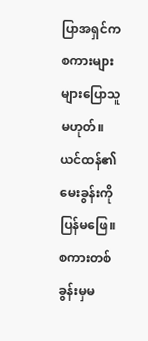ပြာအရှင်က စကားများများပြောသူမဟုတ်။ ယင်ထန်၏မေးခွန်းကို ပြန်မဖြေ။ စကားတစ်ခွန်းမှမ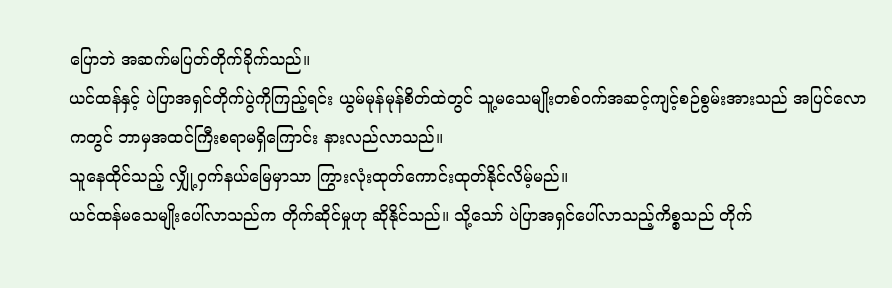ပြောဘဲ အဆက်မပြတ်တိုက်ခိုက်သည်။
ယင်ထန်နှင့် ပဲပြာအရှင်တိုက်ပွဲကိုကြည့်ရင်း ယွမ်မုန်မုန်စိတ်ထဲတွင် သူ့မသေမျိုးတစ်ဝက်အဆင့်ကျင့်စဉ်စွမ်းအားသည် အပြင်လောကတွင် ဘာမှအထင်ကြီးစရာမရှိကြောင်း နားလည်လာသည်။
သူနေထိုင်သည့် လျှို့ဝှက်နယ်မြေမှာသာ ကြွားလုံးထုတ်ကောင်းထုတ်နိုင်လိမ့်မည်။
ယင်ထန်မသေမျိုးပေါ်လာသည်က တိုက်ဆိုင်မှုဟု ဆိုနိုင်သည်။ သို့သော် ပဲပြာအရှင်ပေါ်လာသည့်ကိစ္စသည် တိုက်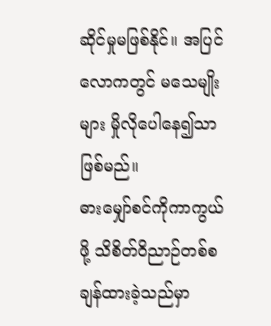ဆိုင်မှုမဖြစ်နိုင်။ အပြင်လောကတွင် မသေမျိုးများ မှိုလိုပေါနေ၍သာဖြစ်မည်။
ဓားမျှော်စင်ကိုကာကွယ်ဖို့ သိစိတ်ဝိညာဉ်တစ်စချန်ထားခဲ့သည်မှာ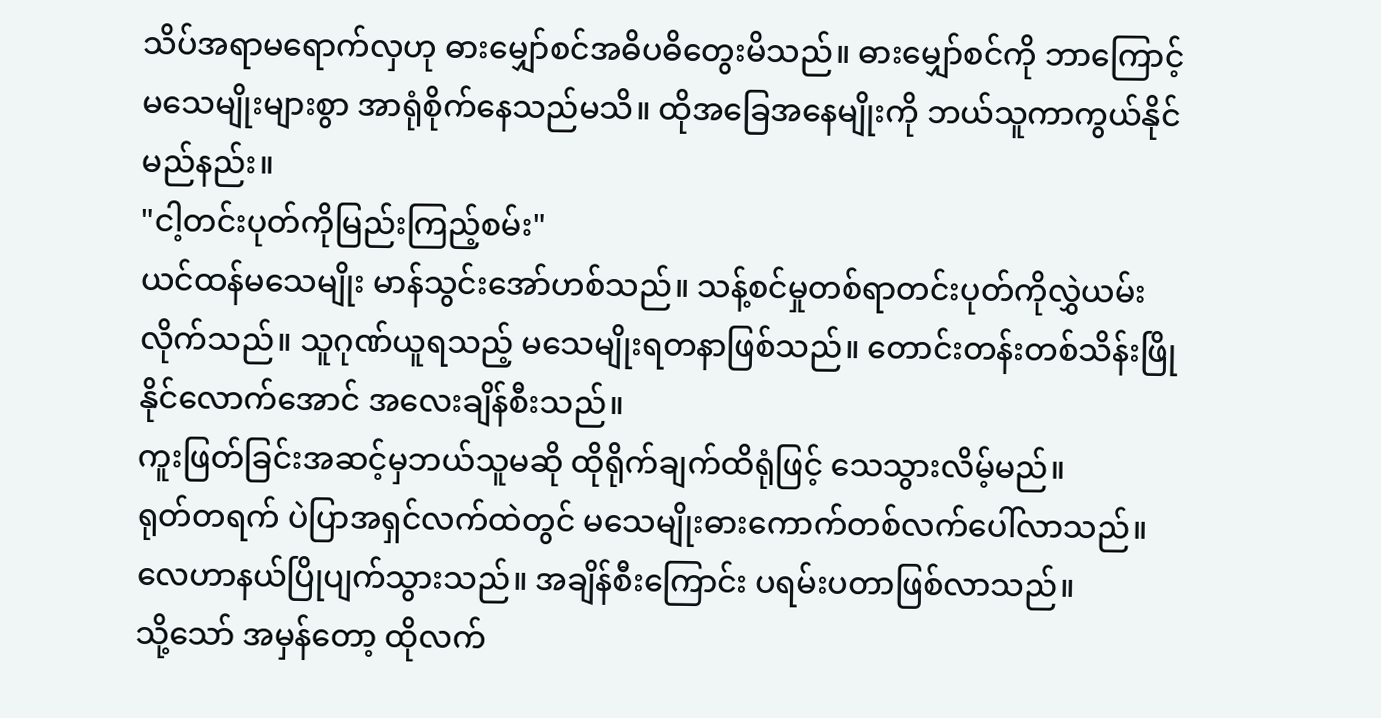သိပ်အရာမရောက်လှဟု ဓားမျှော်စင်အဓိပဓိတွေးမိသည်။ ဓားမျှော်စင်ကို ဘာကြောင့် မသေမျိုးများစွာ အာရုံစိုက်နေသည်မသိ။ ထိုအခြေအနေမျိုးကို ဘယ်သူကာကွယ်နိုင်မည်နည်း။
"ငါ့တင်းပုတ်ကိုမြည်းကြည့်စမ်း"
ယင်ထန်မသေမျိုး မာန်သွင်းအော်ဟစ်သည်။ သန့်စင်မှုတစ်ရာတင်းပုတ်ကိုလွှဲယမ်းလိုက်သည်။ သူဂုဏ်ယူရသည့် မသေမျိုးရတနာဖြစ်သည်။ တောင်းတန်းတစ်သိန်းဖြိုနိုင်လောက်အောင် အလေးချိန်စီးသည်။
ကူးဖြတ်ခြင်းအဆင့်မှဘယ်သူမဆို ထိုရိုက်ချက်ထိရုံဖြင့် သေသွားလိမ့်မည်။
ရုတ်တရက် ပဲပြာအရှင်လက်ထဲတွင် မသေမျိုးဓားကောက်တစ်လက်ပေါ်လာသည်။ လေဟာနယ်ပြိုပျက်သွားသည်။ အချိန်စီးကြောင်း ပရမ်းပတာဖြစ်လာသည်။
သို့သော် အမှန်တော့ ထိုလက်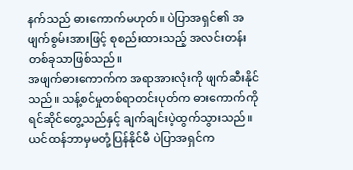နက်သည် ဓားကောက်မဟုတ်။ ပဲပြာအရှင်၏ အဖျက်စွမ်းအားဖြင့် စုစည်းထားသည့် အလင်းတန်းတစ်ခုသာဖြစ်သည်။
အဖျက်ဓားကောက်က အရာအားလုံးကို ဖျက်ဆီးနိုင်သည်။ သန့်စင်မှုတစ်ရာတင်းပုတ်က ဓားကောက်ကို ရင်ဆိုင်တွေ့သည်နှင့် ချက်ချင်းပဲ့ထွက်သွားသည်။
ယင်ထန်ဘာမှမတုံ့ပြန်နိုင်မီ ပဲပြာအရှင်က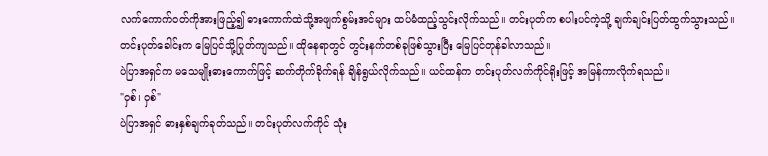လက်ကောက်ဝတ်ကိုအားဖြည့်၍ ဓားကောက်ထဲသို့အဖျက်စွမ်းအင်များ ထပ်မံထည့်သွင်းလိုက်သည်။ တင်းပုတ်က စပါးပင်ကဲ့သို့ ချက်ချင်းပြတ်ထွက်သွားသည်။ တင်းပုတ်ခေါင်းက မြေပြင်သို့ပြုတ်ကျသည်။ ထိုနေရာတွင် တွင်းနက်တစ်ခုဖြစ်သွားပြီး မြေပြင်တုန်ခါလာသည်။
ပဲပြာအရှင်က မသေမျိုးဓားကောက်ဖြင့် ဆက်တိုက်ခိုက်ရန် ချိန်ရွယ်လိုက်သည်။ ယင်ထန်က တင်းပုတ်လက်ကိုင်ရိုးဖြင့် အမြန်ကာလိုက်ရသည်။
"ဝှစ်၊ ဝှစ်"
ပဲပြာအရှင် ဓားနှစ်ချက်ခုတ်သည်။ တင်းပုတ်လက်ကိုင် သုံး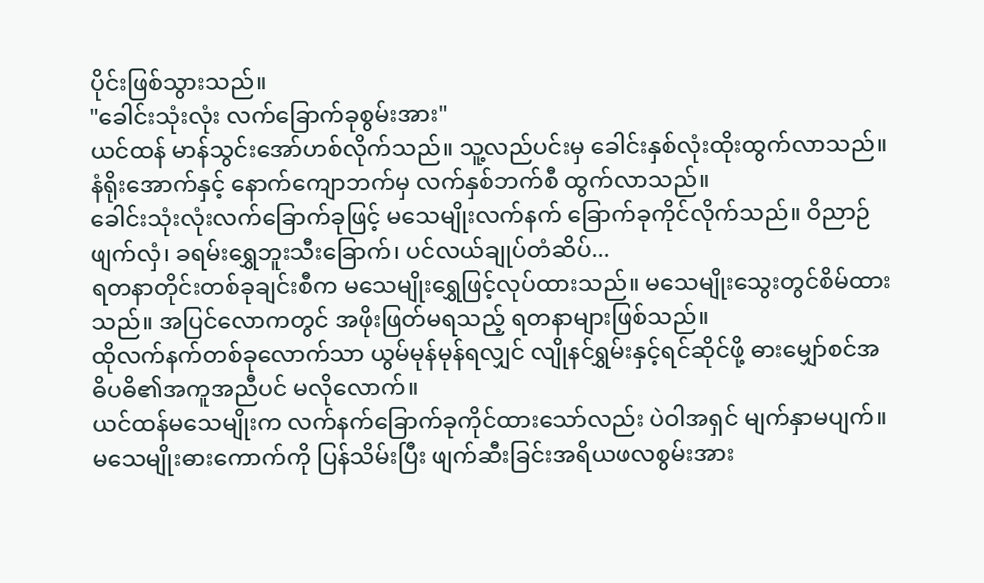ပိုင်းဖြစ်သွားသည်။
"ခေါင်းသုံးလုံး လက်ခြောက်ခုစွမ်းအား"
ယင်ထန် မာန်သွင်းအော်ဟစ်လိုက်သည်။ သူ့လည်ပင်းမှ ခေါင်းနှစ်လုံးထိုးထွက်လာသည်။ နံရိုးအောက်နှင့် နောက်ကျောဘက်မှ လက်နှစ်ဘက်စီ ထွက်လာသည်။
ခေါင်းသုံးလုံးလက်ခြောက်ခုဖြင့် မသေမျိုးလက်နက် ခြောက်ခုကိုင်လိုက်သည်။ ဝိညာဉ်ဖျက်လှံ၊ ခရမ်းရွှေဘူးသီးခြောက်၊ ပင်လယ်ချုပ်တံဆိပ်...
ရတနာတိုင်းတစ်ခုချင်းစီက မသေမျိုးရွှေဖြင့်လုပ်ထားသည်။ မသေမျိုးသွေးတွင်စိမ်ထားသည်။ အပြင်လောကတွင် အဖိုးဖြတ်မရသည့် ရတနာများဖြစ်သည်။
ထိုလက်နက်တစ်ခုလောက်သာ ယွမ်မုန်မုန်ရလျှင် လျိုနင်ရွှမ်းနှင့်ရင်ဆိုင်ဖို့ ဓားမျှော်စင်အဓိပဓိ၏အကူအညီပင် မလိုလောက်။
ယင်ထန်မသေမျိုးက လက်နက်ခြောက်ခုကိုင်ထားသော်လည်း ပဲဝါအရှင် မျက်နှာမပျက်။ မသေမျိုးဓားကောက်ကို ပြန်သိမ်းပြီး ဖျက်ဆီးခြင်းအရိယဖလစွမ်းအား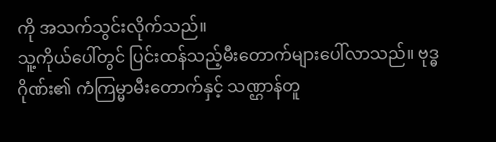ကို အသက်သွင်းလိုက်သည်။
သူ့ကိုယ်ပေါ်တွင် ပြင်းထန်သည့်မီးတောက်များပေါ်လာသည်။ ဗုဒ္ဓဂိုဏ်း၏ ကံကြမ္မာမီးတောက်နှင့် သဏ္ဌာန်တူ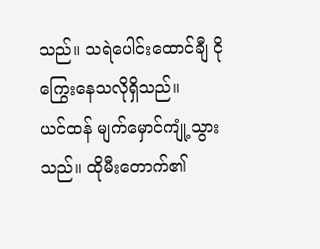သည်။ သရဲပေါင်းထောင်ချီ ငိုကြွေးနေသလိုရှိသည်။
ယင်ထန် မျက်မှောင်ကျုံ့သွားသည်။ ထိုမီးတောက်၏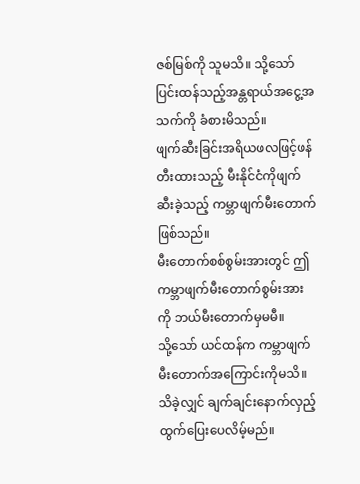ဇစ်မြစ်ကို သူမသိ။ သို့သော် ပြင်းထန်သည့်အန္တရာယ်အငွေ့အသက်ကို ခံစားမိသည်။
ဖျက်ဆီးခြင်းအရိယဖလဖြင့်ဖန်တီးထားသည့် မီးနိုင်ငံကိုဖျက်ဆီးခဲ့သည့် ကမ္ဘာဖျက်မီးတောက်ဖြစ်သည်။
မီးတောက်စစ်စွမ်းအားတွင် ဤကမ္ဘာဖျက်မီးတောက်စွမ်းအားကို ဘယ်မီးတောက်မှမမီ။
သို့သော် ယင်ထန်က ကမ္ဘာဖျက်မီးတောက်အကြောင်းကိုမသိ။ သိခဲ့လျှင် ချက်ချင်းနောက်လှည့်ထွက်ပြေးပေလိမ့်မည်။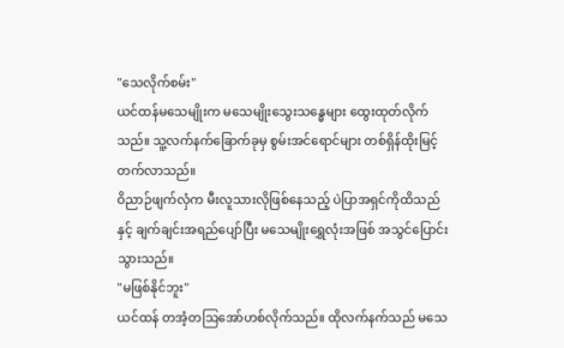"သေလိုက်စမ်း"
ယင်ထန်မသေမျိုးက မသေမျိုးသွေးသန္ဓေများ ထွေးထုတ်လိုက်သည်။ သူ့လက်နက်ခြောက်ခုမှ စွမ်းအင်ရောင်များ တစ်ရှိန်ထိုးမြင့်တက်လာသည်။
ဝိညာဉ်ဖျက်လှံက မီးလူသားလိုဖြစ်နေသည့် ပဲပြာအရှင်ကိုထိသည်နှင့် ချက်ချင်းအရည်ပျော်ပြီး မသေမျိုးရွှေလုံးအဖြစ် အသွင်ပြောင်းသွားသည်။
"မဖြစ်နိုင်ဘူး"
ယင်ထန် တအံ့တဩအော်ဟစ်လိုက်သည်။ ထိုလက်နက်သည် မသေ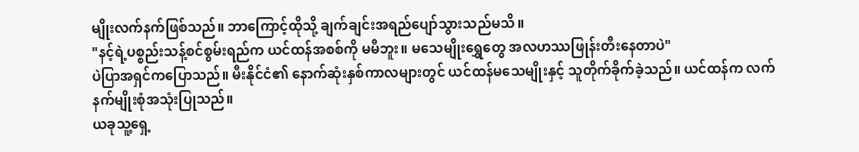မျိုးလက်နက်ဖြစ်သည်။ ဘာကြောင့်ထိုသို့ ချက်ချင်းအရည်ပျော်သွားသည်မသိ။
"နင့်ရဲ့ပစ္စည်းသန့်စင်စွမ်းရည်က ယင်ထန်အစစ်ကို မမီဘူး။ မသေမျိုးရွှေတွေ အလဟဿဖြုန်းတီးနေတာပဲ"
ပဲပြာအရှင်ကပြောသည်။ မီးနိုင်ငံ၏ နောက်ဆုံးနှစ်ကာလများတွင် ယင်ထန်မသေမျိုးနှင့် သူတိုက်ခိုက်ခဲ့သည်။ ယင်ထန်က လက်နက်မျိုးစုံအသုံးပြုသည်။
ယခုသူ့ရှေ့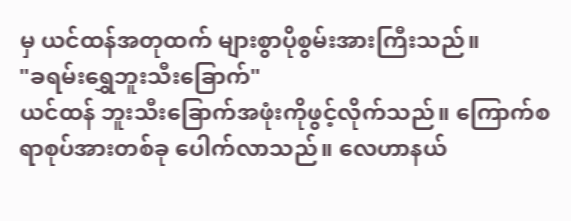မှ ယင်ထန်အတုထက် များစွာပိုစွမ်းအားကြီးသည်။
"ခရမ်းရွှေဘူးသီးခြောက်"
ယင်ထန် ဘူးသီးခြောက်အဖုံးကိုဖွင့်လိုက်သည်။ ကြောက်စရာစုပ်အားတစ်ခု ပေါက်လာသည်။ လေဟာနယ်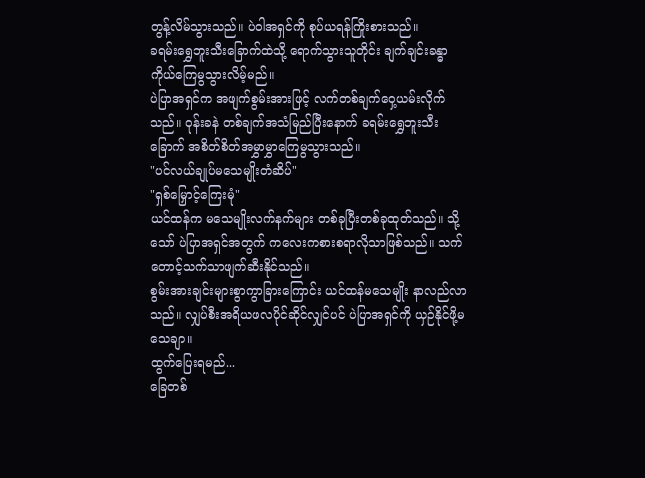တွန့်လိမ်သွားသည်။ ပဲဝါအရှင်ကို စုပ်ယရန်ကြိုးစားသည်။
ခရမ်းရွှေဘူးသီးခြောက်ထဲသို့ ရောက်သွားသူတိုင်း ချက်ချင်းခန္ဓာကိုယ်ကြေမွသွားလိမ့်မည်။
ပဲပြာအရှင်က အဖျက်စွမ်းအားဖြင့် လက်တစ်ချက်ဝှေ့ယမ်းလိုက်သည်။ ဝုန်းခနဲ တစ်ချက်အသံမြည်ပြီးနောက် ခရမ်းရွှေဘူးသီးခြောက် အစိတ်စိတ်အမွှာမွှာကြေမွသွားသည်။
"ပင်လယ်ချုပ်မသေမျိုးတံဆိပ်"
"ရှစ်မြှောင့်ကြေးမုံ"
ယင်ထန်က မသေမျိုးလက်နက်များ တစ်ခုပြီးတစ်ခုထုတ်သည်။ သို့သော် ပဲပြာအရှင်အတွက် ကလေးကစားစရာလိုသာဖြစ်သည်။ သက်တောင့်သက်သာဖျက်ဆီးနိုင်သည်။
စွမ်းအားချင်းများစွာကွာခြားကြောင်း ယင်ထန်မသေမျိုး နာလည်လာသည်။ လျှပ်စီးအရိယဖလပိုင်ဆိုင်လျှင်ပင် ပဲပြာအရှင်ကို ယှဉ်နိုင်ဖို့မသေချာ။
ထွက်ပြေးရမည်...
ခြေတစ်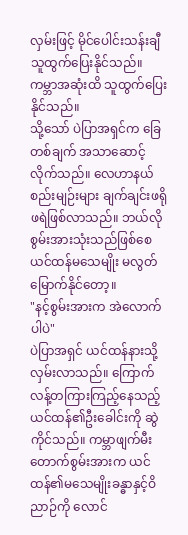လှမ်းဖြင့် မိုင်ပေါင်းသန်းချီ သူထွက်ပြေးနိုင်သည်။ ကမ္ဘာအဆုံးထိ သူထွက်ပြေးနိုင်သည်။
သို့သော် ပဲပြာအရှင်က ခြေတစ်ချက် အသာဆောင့်လိုက်သည်။ လေဟာနယ်စည်းမျဉ်းများ ချက်ချင်းဖရိုဖရဲဖြစ်လာသည်။ ဘယ်လိုစွမ်းအားသုံးသည်ဖြစ်စေ ယင်ထန်မသေမျိုး မလွတ်မြောက်နိုင်တော့။
"နင့်စွမ်းအားက အဲလောက်ပါပဲ"
ပဲပြာအရှင် ယင်ထန်နားသို့လှမ်းလာသည်။ ကြောက်လန့်တကြားကြည့်နေသည့် ယင်ထန်၏ဦးခေါင်းကို ဆွဲကိုင်သည်။ ကမ္ဘာဖျက်မီးတောက်စွမ်းအားက ယင်ထန်၏မသေမျိုးခန္ဓာနှင့်ဝိညာဉ်ကို လောင်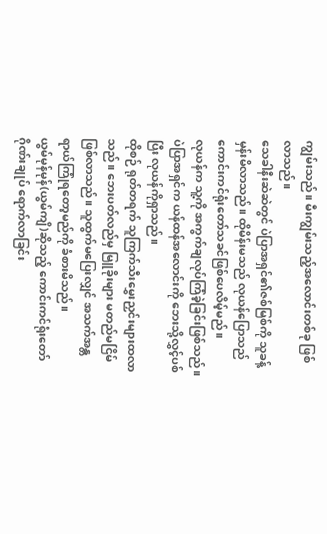ကျွမ်းသည်။ မီးကျွမ်းသည့်အလောင်းတစ်ခု ဖြစ်လာသည်။
သေခါနီးဆဲဆဲတွင် ပဲပြာအရှင်၏ဇစ်မြစ်ကို သူခန့်မှန်းမိလာသည်။ ထိုမိန်းမသည် လုယန်ပြောသည် ကောင်းကင်ရုံးတော်သခင်ဖြစ်ပေလိမ့်မည်။
လုယန်က သူ့ကို အကွက်ချလုပ်ကြံခဲ့ခြင်းဖြစ်သည်။
ပဲပြာအရှင်က ယန်ထန်အလောင်းကို ဘေးသို့လွှင့်ပစ်ပြီး လုယန်ကိုရှာသည်။
ထိုစဉ် ရုတ်တရက် သူကြက်သီးမွှေးညှင်းများထလာသည်။ ဘေးပတ်လည်မှ မြူခိုးများ မတည်မငြိမ်ဖြစ်လာသည်။ သူထွက်မပြေးလျှင် အသက်အန္တရာယ်ကြုံရတော့မည်ကို ခံစားမိသည်။
ယွမ်မုန်မုန်(ယွမ်ကျိ)ဆိုသည့် ကောင်းကင်ရုံးတော်ဂိုဏ်းချုပ် ရောက်လာခြင်း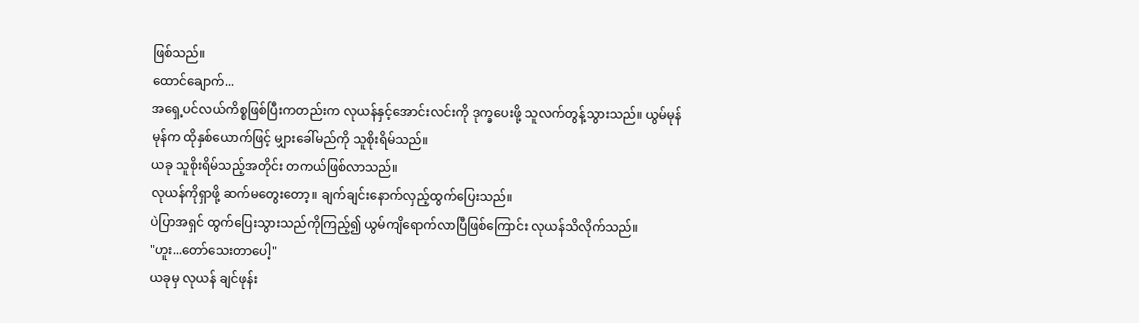ဖြစ်သည်။
ထောင်ချောက်...
အရှေ့ပင်လယ်ကိစ္စဖြစ်ပြီးကတည်းက လုယန်နှင့်အောင်းလင်းကို ဒုက္ခပေးဖို့ သူလက်တွန့်သွားသည်။ ယွမ်မုန်မုန်က ထိုနှစ်ယောက်ဖြင့် မျှားခေါ်မည်ကို သူစိုးရိမ်သည်။
ယခု သူစိုးရိမ်သည့်အတိုင်း တကယ်ဖြစ်လာသည်။
လုယန်ကိုရှာဖို့ ဆက်မတွေးတော့။ ချက်ချင်းနောက်လှည့်ထွက်ပြေးသည်။
ပဲပြာအရှင် ထွက်ပြေးသွားသည်ကိုကြည့်၍ ယွမ်ကျိရောက်လာပြီဖြစ်ကြောင်း လုယန်သိလိုက်သည်။
"ဟူး...တော်သေးတာပေါ့"
ယခုမှ လုယန် ချင်ဖုန်း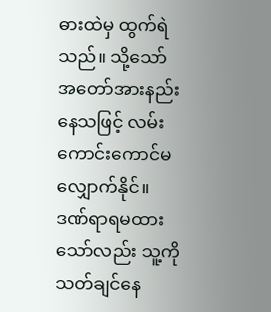ဓားထဲမှ ထွက်ရဲသည်။ သို့သော် အတော်အားနည်းနေသဖြင့် လမ်းကောင်းကောင်မလျှောက်နိုင်။
ဒဏ်ရာရမထားသော်လည်း သူ့ကိုသတ်ချင်နေ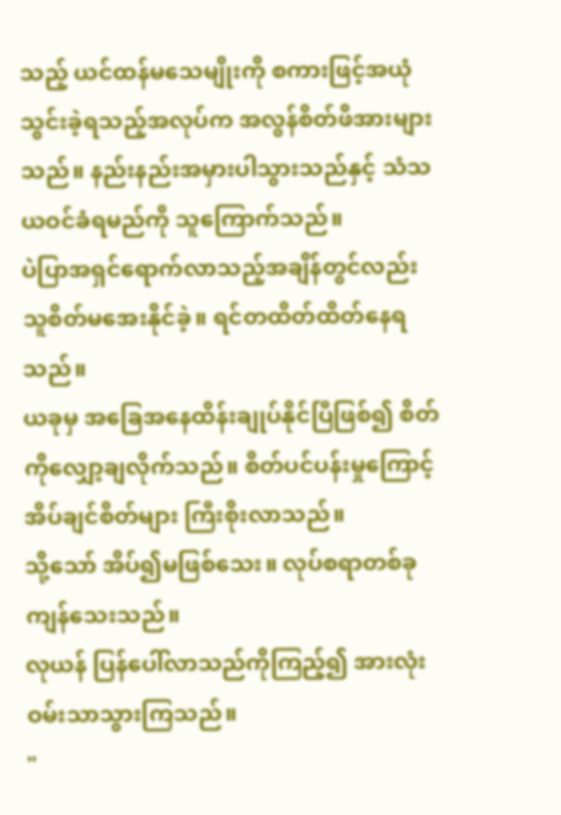သည့် ယင်ထန်မသေမျိုးကို စကားဖြင့်အယုံသွင်းခဲ့ရသည့်အလုပ်က အလွန်စိတ်ဖိအားများသည်။ နည်းနည်းအမှားပါသွားသည်နှင့် သံသယဝင်ခံရမည်ကို သူကြောက်သည်။
ပဲပြာအရှင်ရောက်လာသည့်အချိန်တွင်လည်း သူစိတ်မအေးနိုင်ခဲ့။ ရင်တထိတ်ထိတ်နေရသည်။
ယခုမှ အခြေအနေထိန်းချုပ်နိုင်ပြီဖြစ်၍ စိတ်ကိုလျှော့ချလိုက်သည်။ စိတ်ပင်ပန်းမှုကြောင့် အိပ်ချင်စိတ်များ ကြီးစိုးလာသည်။
သို့သော် အိပ်၍မဖြစ်သေး။ လုပ်စရာတစ်ခုကျန်သေးသည်။
လုယန် ပြန်ပေါ်လာသည်ကိုကြည့်၍ အားလုံးဝမ်းသာသွားကြသည်။
"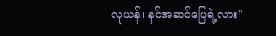လုယန်၊ နင်အဆင်ပြေရဲ့လား"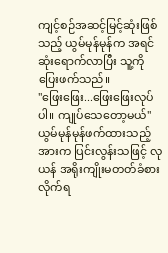ကျင့်စဉ်အဆင့်မြင့်ဆုံးဖြစ်သည့် ယွမ်မုန်မုန်က အရင်ဆုံးရောက်လာပြီး သူ့ကိုပြေးဖက်သည်။
"ဖြေးဖြေး...ဖြေးဖြေးလုပ်ပါ။ ကျုပ်သေတော့မယ်"
ယွမ်မုန်မုန်ဖက်ထားသည့်အားက ပြင်းလွန်းသဖြင့် လုယန် အရိုးကျိုးမတတ်ခံစားလိုက်ရ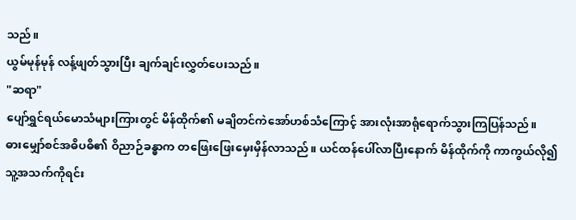သည်။
ယွမ်မုန်မုန် လန့်ဖျတ်သွားပြီး ချက်ချင်းလွှတ်ပေးသည်။
"ဆရာ"
ပျော်ရွှင်ရယ်မောသံများကြားတွင် မိန်ထိုက်၏ မချိတင်ကဲအော်ဟစ်သံကြောင့် အားလုံးအာရုံရောက်သွားကြပြန်သည်။
ဓားမျှော်စင်အဓိပဓိ၏ ဝိညာဉ်ခန္ဓာက တဖြေးဖြေးမှေးမှိန်လာသည်။ ယင်ထန်ပေါ်လာပြီးနောက် မိန်ထိုက်ကို ကာကွယ်လို၍ သူ့အသက်ကိုရင်း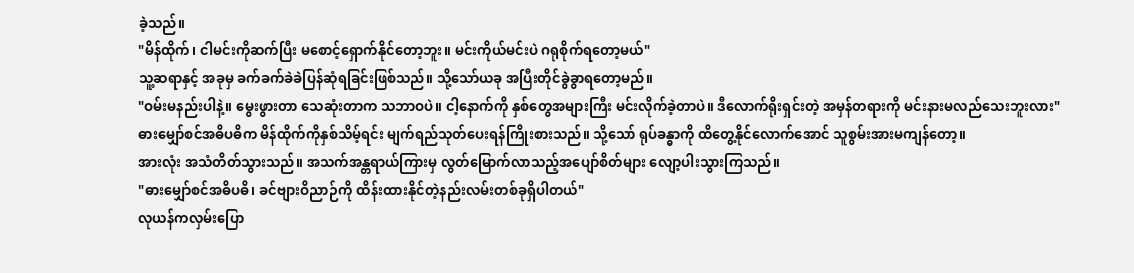ခဲ့သည်။
"မိန်ထိုက်၊ ငါမင်းကိုဆက်ပြီး မစောင့်ရှောက်နိုင်တော့ဘူး။ မင်းကိုယ်မင်းပဲ ဂရုစိုက်ရတော့မယ်"
သူ့ဆရာနှင့် အခုမှ ခက်ခက်ခဲခဲပြန်ဆုံရခြင်းဖြစ်သည်။ သို့သော်ယခု အပြီးတိုင်ခွဲခွာရတော့မည်။
"ဝမ်းမနည်းပါနဲ့။ မွေးဖွားတာ သေဆုံးတာက သဘာဝပဲ။ ငါ့နောက်ကို နှစ်တွေအများကြီး မင်းလိုက်ခဲ့တာပဲ။ ဒီလောက်ရိုးရှင်းတဲ့ အမှန်တရားကို မင်းနားမလည်သေးဘူးလား"
ဓားမျှော်စင်အဓိပဓိက မိန်ထိုက်ကိုနှစ်သိမ့်ရင်း မျက်ရည်သုတ်ပေးရန်ကြိုးစားသည်။ သို့သော် ရုပ်ခန္ဓာကို ထိတွေ့နိုင်လောက်အောင် သူစွမ်းအားမကျန်တော့။
အားလုံး အသံတိတ်သွားသည်။ အသက်အန္တရာယ်ကြားမှ လွတ်မြောက်လာသည့်အပျော်စိတ်များ လျော့ပါးသွားကြသည်။
"ဓားမျှော်စင်အဓိပဓိ၊ ခင်ဗျားဝိညာဉ်ကို ထိန်းထားနိုင်တဲ့နည်းလမ်းတစ်ခုရှိပါတယ်"
လုယန်ကလှမ်းပြော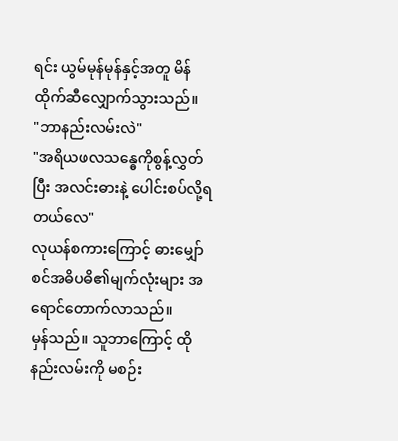ရင်း ယွမ်မုန်မုန်နှင့်အတူ မိန်ထိုက်ဆီလျှောက်သွားသည်။
"ဘာနည်းလမ်းလဲ"
"အရိယဖလသန္ဓေကိုစွန့်လွှတ်ပြီး အလင်းဓားနဲ့ ပေါင်းစပ်လို့ရတယ်လေ"
လုယန်စကားကြောင့် ဓားမျှော်စင်အဓိပဓိ၏မျက်လုံးများ အရောင်တောက်လာသည်။
မှန်သည်။ သူဘာကြောင့် ထိုနည်းလမ်းကို မစဉ်း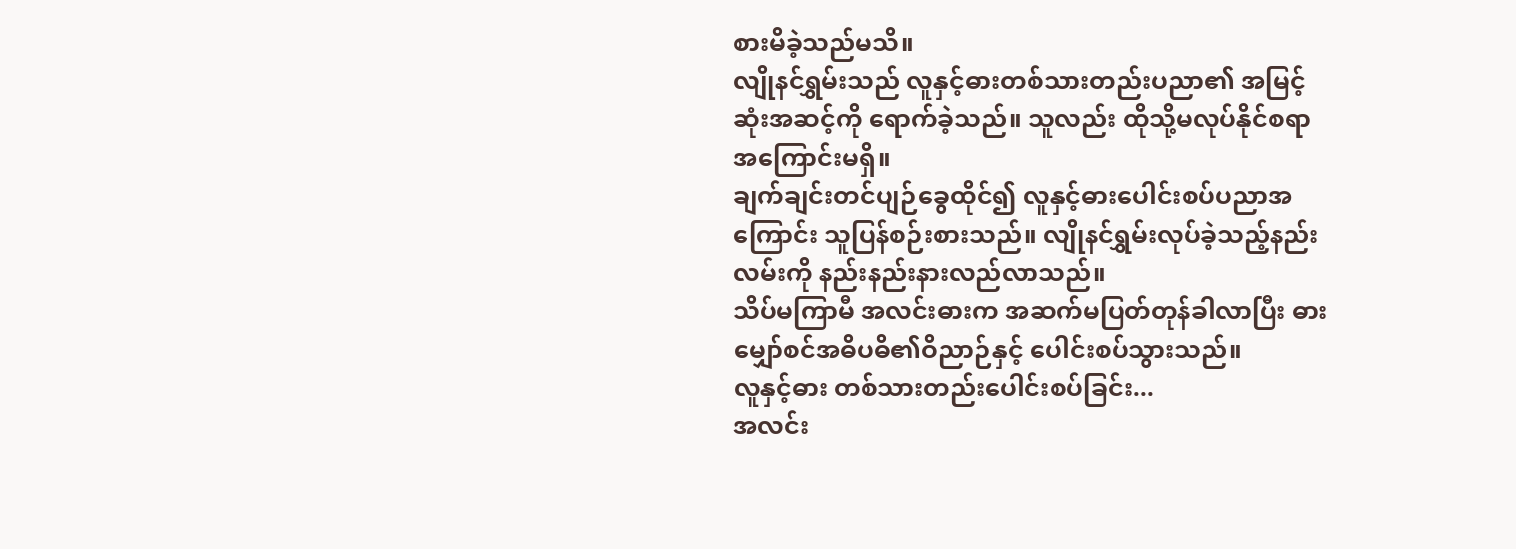စားမိခဲ့သည်မသိ။
လျိုနင်ရွှမ်းသည် လူနှင့်ဓားတစ်သားတည်းပညာ၏ အမြင့်ဆုံးအဆင့်ကို ရောက်ခဲ့သည်။ သူလည်း ထိုသို့မလုပ်နိုင်စရာ အကြောင်းမရှိ။
ချက်ချင်းတင်ပျဉ်ခွေထိုင်၍ လူနှင့်ဓားပေါင်းစပ်ပညာအကြောင်း သူပြန်စဉ်းစားသည်။ လျိုနင်ရွှမ်းလုပ်ခဲ့သည့်နည်းလမ်းကို နည်းနည်းနားလည်လာသည်။
သိပ်မကြာမီ အလင်းဓားက အဆက်မပြတ်တုန်ခါလာပြီး ဓားမျှော်စင်အဓိပဓိ၏ဝိညာဉ်နှင့် ပေါင်းစပ်သွားသည်။
လူနှင့်ဓား တစ်သားတည်းပေါင်းစပ်ခြင်း...
အလင်း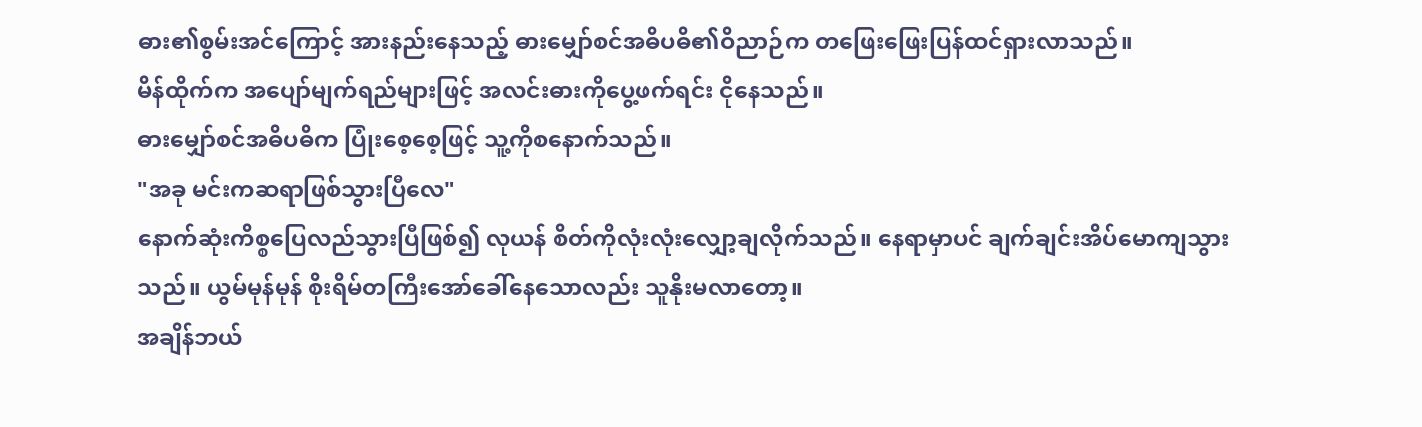ဓား၏စွမ်းအင်ကြောင့် အားနည်းနေသည့် ဓားမျှော်စင်အဓိပဓိ၏ဝိညာဉ်က တဖြေးဖြေးပြန်ထင်ရှားလာသည်။
မိန်ထိုက်က အပျော်မျက်ရည်များဖြင့် အလင်းဓားကိုပွေ့ဖက်ရင်း ငိုနေသည်။
ဓားမျှော်စင်အဓိပဓိက ပြုံးစေ့စေ့ဖြင့် သူ့ကိုစနောက်သည်။
"အခု မင်းကဆရာဖြစ်သွားပြီလေ"
နောက်ဆုံးကိစ္စပြေလည်သွားပြီဖြစ်၍ လုယန် စိတ်ကိုလုံးလုံးလျှော့ချလိုက်သည်။ နေရာမှာပင် ချက်ချင်းအိပ်မောကျသွားသည်။ ယွမ်မုန်မုန် စိုးရိမ်တကြီးအော်ခေါ်နေသောလည်း သူနိုးမလာတော့။
အချိန်ဘယ်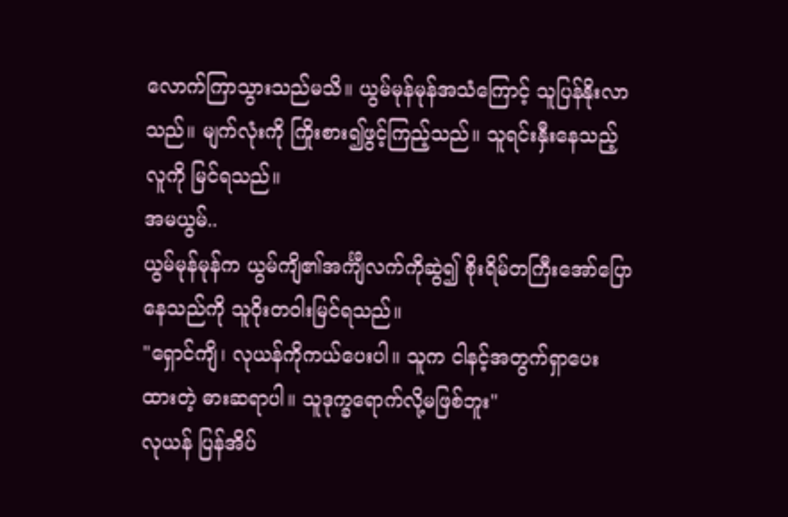လောက်ကြာသွားသည်မသိ။ ယွမ်မုန်မုန်အသံကြောင့် သူပြန်နိုးလာသည်။ မျက်လုံးကို ကြိုးစား၍ဖွင့်ကြည့်သည်။ သူရင်းနှီးနေသည့်လူကို မြင်ရသည်။
အမယွမ်..
ယွမ်မုန်မုန်က ယွမ်ကျိ၏အင်္ကျီလက်ကိုဆွဲ၍ စိုးရိမ်တကြီးအော်ပြောနေသည်ကို သူဝိုးတဝါးမြင်ရသည်။
"ရှောင်ကျိ၊ လုယန်ကိုကယ်ပေးပါ။ သူက ငါနင့်အတွက်ရှာပေးထားတဲ့ ဓားဆရာပါ။ သူဒုက္ခရောက်လို့မဖြစ်ဘူး"
လုယန် ပြန်အိပ်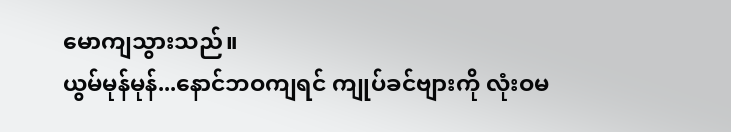မောကျသွားသည်။
ယွမ်မုန်မုန်...နောင်ဘဝကျရင် ကျုပ်ခင်ဗျားကို လုံးဝမ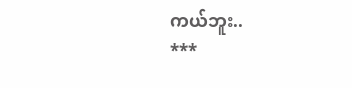ကယ်ဘူး..
***